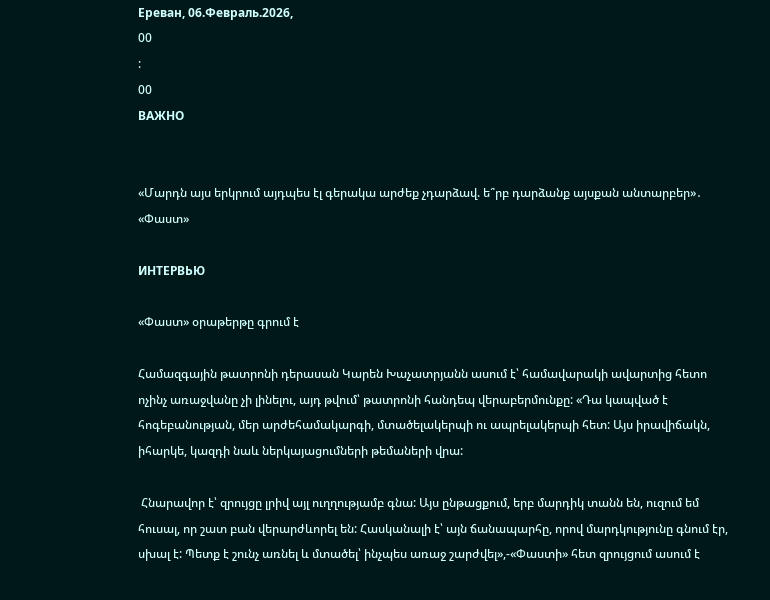Ереван, 06.Февраль.2026,
00
:
00
ВАЖНО


«Մարդն այս երկրում այդպես էլ գերակա արժեք չդարձավ. ե՞րբ դարձանք այսքան անտարբեր»․ «Փաստ»

ИНТЕРВЬЮ

«Փաստ» օրաթերթը գրում է

Համազգային թատրոնի դերասան Կարեն Խաչատրյանն ասում է՝ համավարակի ավարտից հետո ոչինչ առաջվանը չի լինելու, այդ թվում՝ թատրոնի հանդեպ վերաբերմունքը: «Դա կապված է հոգեբանության, մեր արժեհամակարգի, մտածելակերպի ու ապրելակերպի հետ: Այս իրավիճակն, իհարկե, կազդի նաև ներկայացումների թեմաների վրա:

 Հնարավոր է՝ զրույցը լրիվ այլ ուղղությամբ գնա: Այս ընթացքում, երբ մարդիկ տանն են, ուզում եմ հուսալ, որ շատ բան վերարժևորել են: Հասկանալի է՝ այն ճանապարհը, որով մարդկությունը գնում էր, սխալ է: Պետք է շունչ առնել և մտածել՝ ինչպես առաջ շարժվել»,-«Փաստի» հետ զրույցում ասում է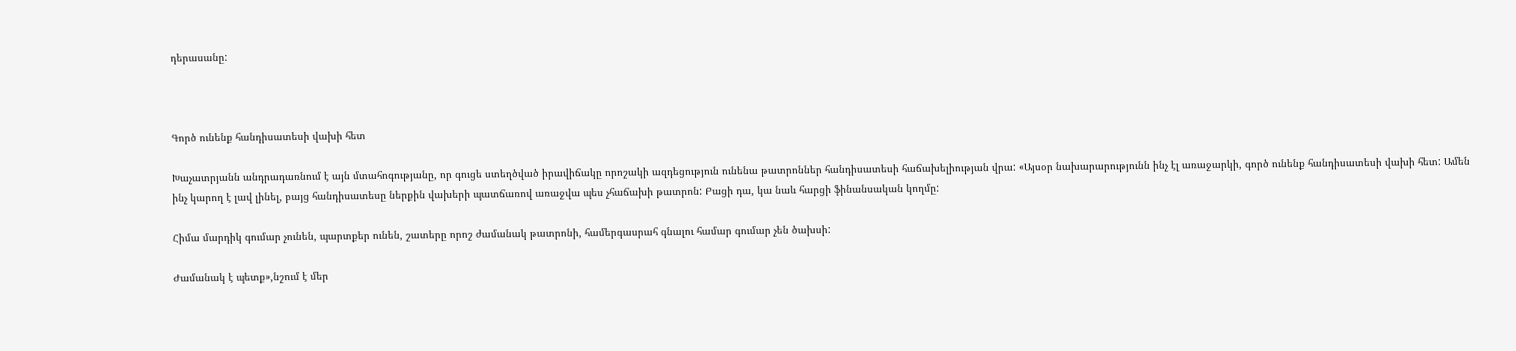դերասանը:



Գործ ունենք հանդիսատեսի վախի հետ

Խաչատրյանն անդրադառնում է այն մտահոգությանը, որ գուցե ստեղծված իրավիճակը որոշակի ազդեցություն ունենա թատրոններ հանդիսատեսի հաճախելիության վրա: «Այսօր նախարարությունն ինչ էլ առաջարկի, գործ ունենք հանդիսատեսի վախի հետ: Ամեն ինչ կարող է լավ լինել, բայց հանդիսատեսը ներքին վախերի պատճառով առաջվա պես չհաճախի թատրոն: Բացի դա, կա նաև հարցի ֆինանսական կողմը:

Հիմա մարդիկ գումար չունեն, պարտքեր ունեն, շատերը որոշ ժամանակ թատրոնի, համերգասրահ գնալու համար գումար չեն ծախսի:

Ժամանակ է պետք»,նշում է մեր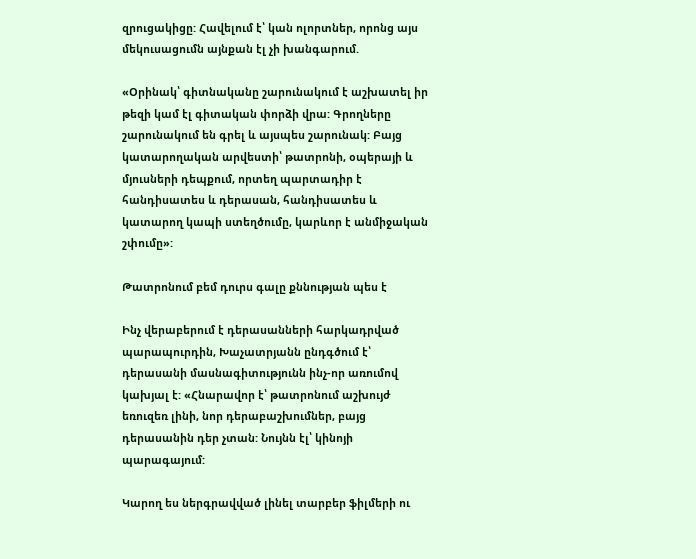զրուցակիցը: Հավելում է՝ կան ոլորտներ, որոնց այս մեկուսացումն այնքան էլ չի խանգարում.

«Օրինակ՝ գիտնականը շարունակում է աշխատել իր թեզի կամ էլ գիտական փորձի վրա: Գրողները շարունակում են գրել և այսպես շարունակ: Բայց կատարողական արվեստի՝ թատրոնի, օպերայի և մյուսների դեպքում, որտեղ պարտադիր է հանդիսատես և դերասան, հանդիսատես և կատարող կապի ստեղծումը, կարևոր է անմիջական շփումը»:

Թատրոնում բեմ դուրս գալը քննության պես է

Ինչ վերաբերում է դերասանների հարկադրված պարապուրդին, Խաչատրյանն ընդգծում է՝ դերասանի մասնագիտությունն ինչ-որ առումով կախյալ է: «Հնարավոր է՝ թատրոնում աշխույժ եռուզեռ լինի, նոր դերաբաշխումներ, բայց դերասանին դեր չտան: Նույնն էլ՝ կինոյի պարագայում:

Կարող ես ներգրավված լինել տարբեր ֆիլմերի ու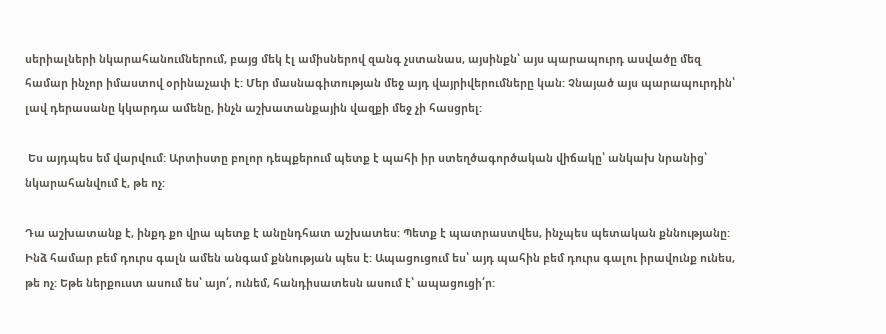սերիալների նկարահանումներում, բայց մեկ էլ ամիսներով զանգ չստանաս, այսինքն՝ այս պարապուրդ ասվածը մեզ համար ինչոր իմաստով օրինաչափ է: Մեր մասնագիտության մեջ այդ վայրիվերումները կան: Չնայած այս պարապուրդին՝ լավ դերասանը կկարդա ամենը, ինչն աշխատանքային վազքի մեջ չի հասցրել:

 Ես այդպես եմ վարվում: Արտիստը բոլոր դեպքերում պետք է պահի իր ստեղծագործական վիճակը՝ անկախ նրանից՝ նկարահանվում է, թե ոչ:

Դա աշխատանք է, ինքդ քո վրա պետք է անընդհատ աշխատես: Պետք է պատրաստվես, ինչպես պետական քննությանը: Ինձ համար բեմ դուրս գալն ամեն անգամ քննության պես է: Ապացուցում ես՝ այդ պահին բեմ դուրս գալու իրավունք ունես, թե ոչ: Եթե ներքուստ ասում ես՝ այո՛, ունեմ, հանդիսատեսն ասում է՝ ապացուցի՛ր: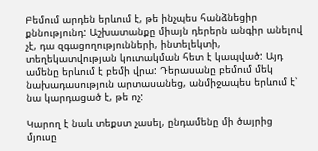Բեմում արդեն երևում է, թե ինչպես հանձնեցիր քննությունդ: Աշխատանքը միայն դերերն անգիր անելով չէ, դա զգացողությունների, ինտելեկտի, տեղեկատվության կուտակման հետ է կապված: Այդ ամենը երևում է բեմի վրա: Դերասանը բեմում մեկ նախադասություն արտասանեց, անմիջապես երևում է՝ նա կարդացած է, թե ոչ:

Կարող է նաև տեքստ չասել, ընդամենը մի ծայրից մյուսը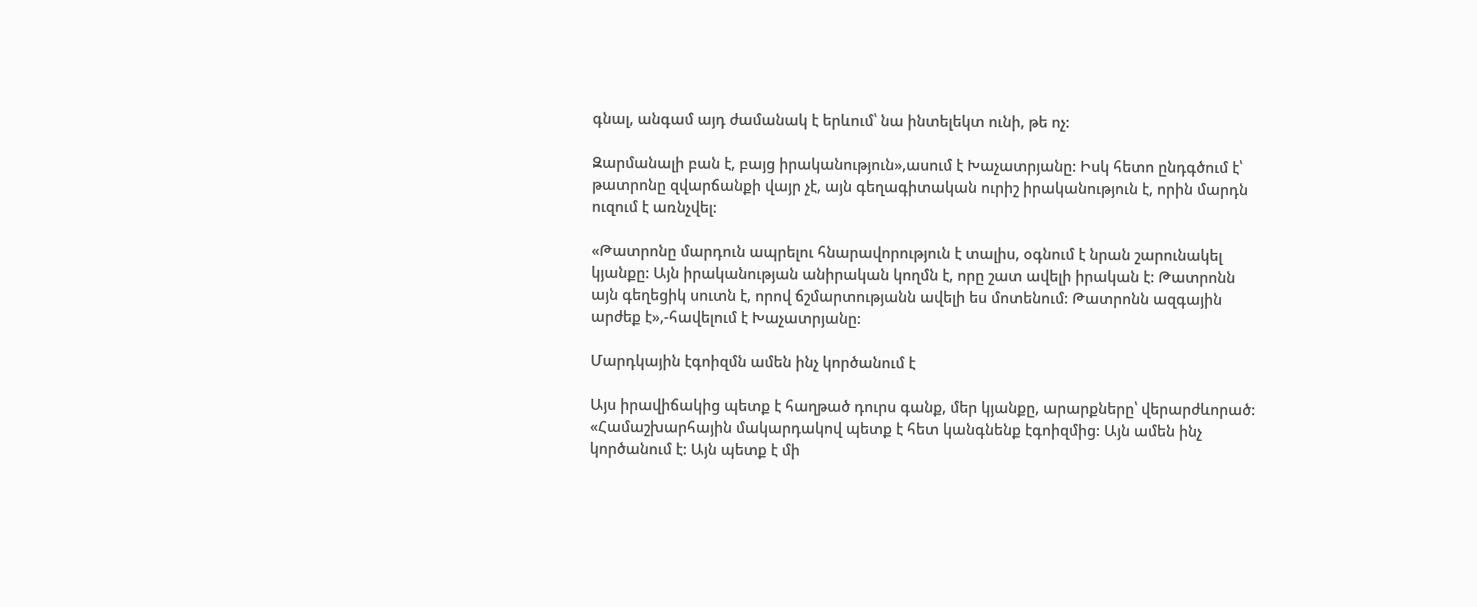գնալ, անգամ այդ ժամանակ է երևում՝ նա ինտելեկտ ունի, թե ոչ:

Զարմանալի բան է, բայց իրականություն»,ասում է Խաչատրյանը: Իսկ հետո ընդգծում է՝ թատրոնը զվարճանքի վայր չէ, այն գեղագիտական ուրիշ իրականություն է, որին մարդն ուզում է առնչվել:

«Թատրոնը մարդուն ապրելու հնարավորություն է տալիս, օգնում է նրան շարունակել կյանքը: Այն իրականության անիրական կողմն է, որը շատ ավելի իրական է: Թատրոնն այն գեղեցիկ սուտն է, որով ճշմարտությանն ավելի ես մոտենում: Թատրոնն ազգային արժեք է»,-հավելում է Խաչատրյանը:

Մարդկային էգոիզմն ամեն ինչ կործանում է

Այս իրավիճակից պետք է հաղթած դուրս գանք, մեր կյանքը, արարքները՝ վերարժևորած: «Համաշխարհային մակարդակով պետք է հետ կանգնենք էգոիզմից: Այն ամեն ինչ կործանում է: Այն պետք է մի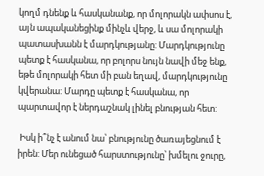կողմ դնենք և հասկանանք, որ մոլորակն ափսոս է, այն ապականեցինք մինչև վերջ, և սա մոլորակի պատասխանն է մարդկությանը: Մարդկությունը պետք է հասկանա, որ բոլորս նույն նավի մեջ ենք, եթե մոլորակի հետ մի բան եղավ, մարդկությունը կվերանա: Մարդը պետք է հասկանա, որ պարտավոր է ներդաշնակ լինել բնության հետ:

 Իսկ ի՞նչ է անում նա՝ բնությունը ծառայեցնում է իրեն: Մեր ունեցած հարստությունը՝ խմելու ջուրը,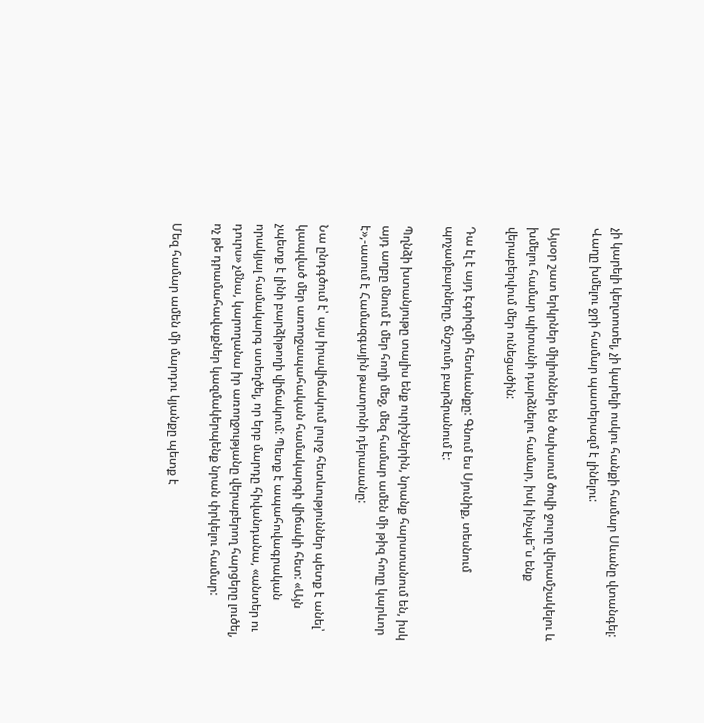չի կարելի կեղտոտել, չի կարելի ոսկու հանքի համար Սևանը վտանգել: Վաղը խմելու ջրի համար պատերազմ է լինելու:

Այսօր շատ երկրներ միլիոններ են ծախսում ծովի ջուրը վերամշակելու և խմելու համար պիտանի դարձնելու համար, իսկ ինչպե՞ս ենք վերաբերվում մեր ունեցածին:

Դա էլ է այդ էգոիզմի հետևանքը: Գնում ես Սյունիք, տեսնում պոչամբարները, ճնշումդ բարձրանում է:

Պղնձի խտանյութը տալիս ենք ուրիշներին, նրանք հարստանում են, իսկ այդ աղբը մնում է մեր հողի մեջ, մեզ համար ամեն մի թիզ հողը կարևոր է»,-ասում է Համազգային թատրոնի դերասանը:

Նա ընդգծում է՝ այս իրավիճակում լուրջ հետևություններ պետք է անել՝ կապված մեր առողջապահական համակարգի վիճակի հետ: «Այն չպետք է լինի բարձիթողի վիճակում: Պետք է ապահովագրական որակյալ համակարգ ստեղծել, որ երբ մարդը հիվանդանա, «անտեր ու դուրս» չմնա, կարողանա իր առողջությանը վերաբերող հարցերը լուծել, ոչ թե դրամահավաքներ կազմակերպենք նրան փրկելու համար:

Մեզ համար ամեն մի մարդու կյանքը պետք է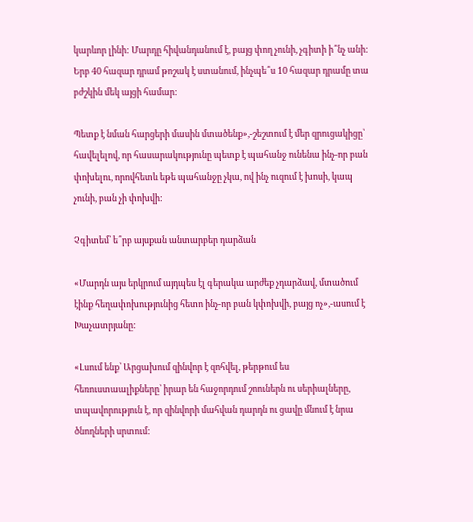կարևոր լինի: Մարդը հիվանդանում է, բայց փող չունի, չգիտի ի՞նչ անի: Երբ 40 հազար դրամ թոշակ է ստանում, ինչպե՞ս 10 հազար դրամը տա բժշկին մեկ այցի համար:

Պետք է նման հարցերի մասին մտածենք»,-շեշտում է մեր զրուցակիցը՝ հավելելով, որ հասարակությունը պետք է պահանջ ունենա ինչ-որ բան փոխելու, որովհետև եթե պահանջը չկա, ով ինչ ուզում է խոսի, կապ չունի, բան չի փոխվի:

Չգիտեմ՝ ե՞րբ այսքան անտարբեր դարձան

«Մարդն այս երկրում այդպես էլ գերակա արժեք չդարձավ, մտածում էինք հեղափոխությունից հետո ինչ-որ բան կփոխվի, բայց ոչ»,-ասում է Խաչատրյանը:

«Լսում ենք՝ Արցախում զինվոր է զոհվել, թերթում ես հեռուստաալիքները՝ իրար են հաջորդում շոուներն ու սերիալները, տպավորություն է, որ զինվորի մահվան դարդն ու ցավը մնում է նրա ծնողների սրտում: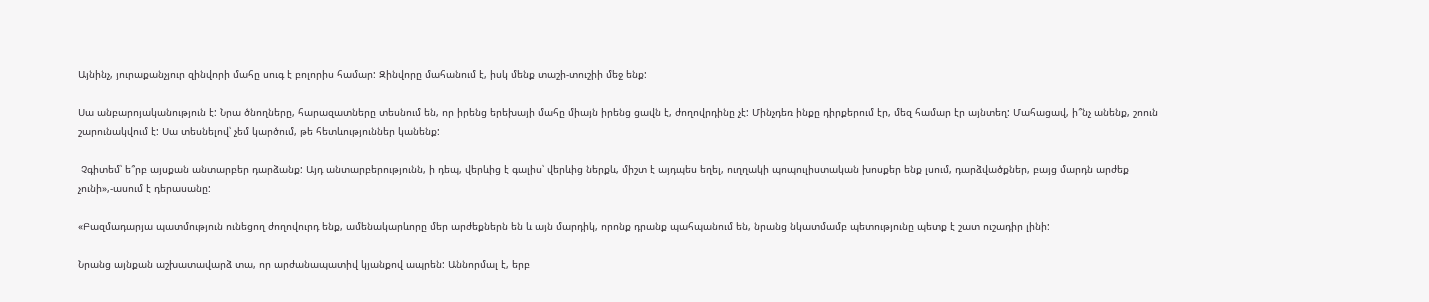Այնինչ, յուրաքանչյուր զինվորի մահը սուգ է բոլորիս համար: Զինվորը մահանում է, իսկ մենք տաշի-տուշիի մեջ ենք:

Սա անբարոյականություն է: Նրա ծնողները, հարազատները տեսնում են, որ իրենց երեխայի մահը միայն իրենց ցավն է, ժողովրդինը չէ: Մինչդեռ ինքը դիրքերում էր, մեզ համար էր այնտեղ: Մահացավ, ի՞նչ անենք, շոուն շարունակվում է: Սա տեսնելով՝ չեմ կարծում, թե հետևություններ կանենք:

 Չգիտեմ՝ ե՞րբ այսքան անտարբեր դարձանք: Այդ անտարբերությունն, ի դեպ, վերևից է գալիս՝ վերևից ներքև, միշտ է այդպես եղել, ուղղակի պոպուլիստական խոսքեր ենք լսում, դարձվածքներ, բայց մարդն արժեք չունի»,-ասում է դերասանը:

«Բազմադարյա պատմություն ունեցող ժողովուրդ ենք, ամենակարևորը մեր արժեքներն են և այն մարդիկ, որոնք դրանք պահպանում են, նրանց նկատմամբ պետությունը պետք է շատ ուշադիր լինի:

Նրանց այնքան աշխատավարձ տա, որ արժանապատիվ կյանքով ապրեն: Աննորմալ է, երբ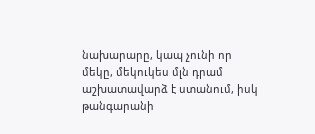նախարարը, կապ չունի որ մեկը, մեկուկես մլն դրամ աշխատավարձ է ստանում, իսկ թանգարանի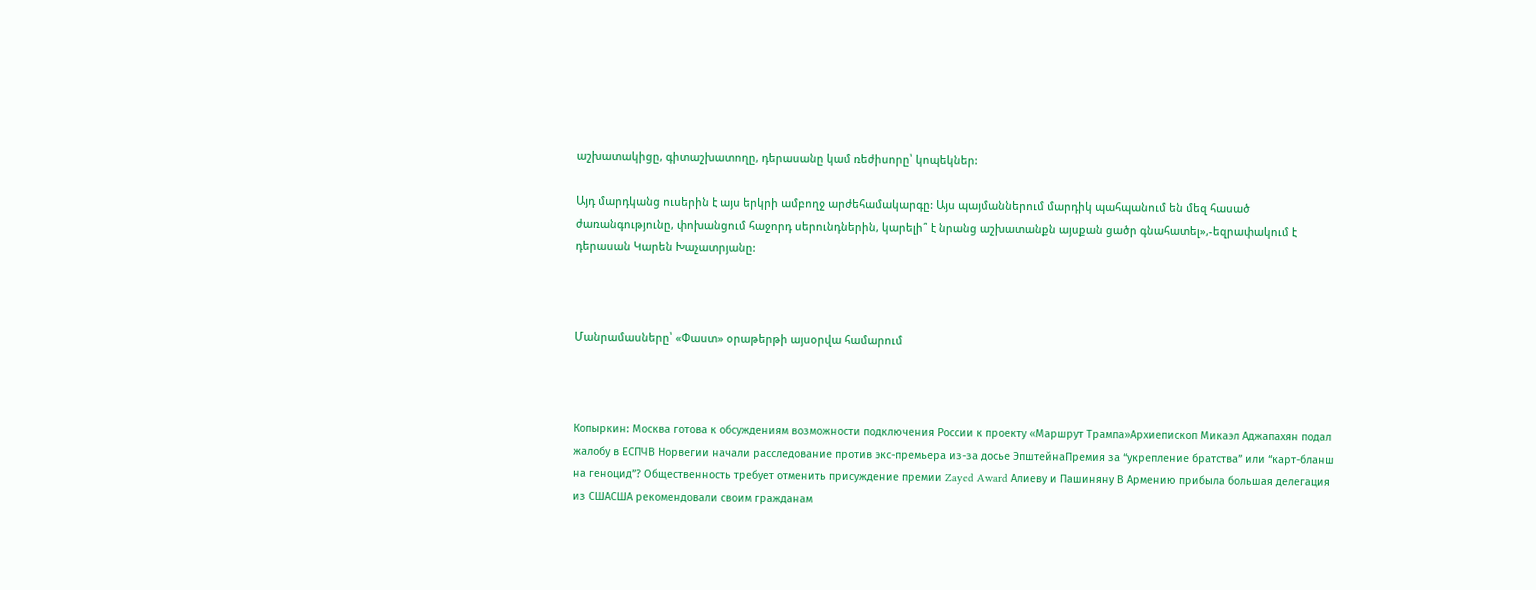աշխատակիցը, գիտաշխատողը, դերասանը կամ ռեժիսորը՝ կոպեկներ:

Այդ մարդկանց ուսերին է այս երկրի ամբողջ արժեհամակարգը: Այս պայմաններում մարդիկ պահպանում են մեզ հասած ժառանգությունը, փոխանցում հաջորդ սերունդներին, կարելի՞ է նրանց աշխատանքն այսքան ցածր գնահատել»,-եզրափակում է դերասան Կարեն Խաչատրյանը:



Մանրամասները՝ «Փաստ» օրաթերթի այսօրվա համարում



Копыркин: Москва готова к обсуждениям возможности подключения России к проекту «Маршрут Трампа»Архиепископ Микаэл Аджапахян подал жалобу в ЕСПЧВ Норвегии начали расследование против экс-премьера из-за досье ЭпштейнаПремия за “укрепление братства” или “карт-бланш на геноцид”? Общественность требует отменить присуждение премии Zayed Award Алиеву и Пашиняну В Армению прибыла большая делегация из СШАСША рекомендовали своим гражданам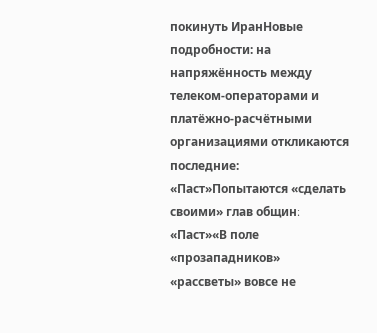покинуть ИранНовые подробности: на напряжённость между телеком-операторами и платёжно-расчётными организациями откликаются последние: «Паст»Попытаются «сделать своими» глав общин։ «Паст»«В поле «прозападников» «рассветы» вовсе не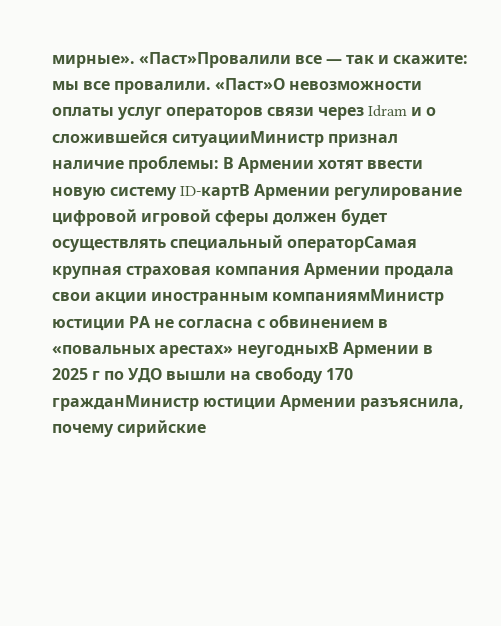мирные». «Паст»Провалили все — так и скажите: мы все провалили. «Паст»О невозможности оплаты услуг операторов связи через Idram и о сложившейся ситуацииМинистр признал наличие проблемы: В Армении хотят ввести новую систему ID-картВ Армении регулирование цифровой игровой сферы должен будет осуществлять специальный операторСамая крупная страховая компания Армении продала свои акции иностранным компаниямМинистр юстиции РА не согласна с обвинением в «повальных арестах» неугодныхВ Армении в 2025 г по УДО вышли на свободу 170 гражданМинистр юстиции Армении разъяснила, почему сирийские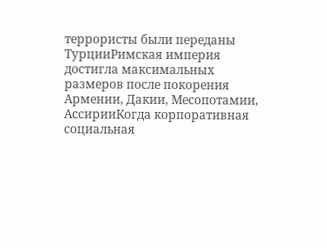террористы были переданы ТурцииРимская империя достигла максимальных размеров после покорения Армении, Дакии, Месопотамии, АссирииКогда корпоративная социальная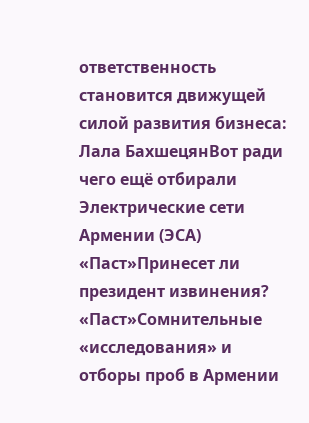ответственность становится движущей силой развития бизнеса: Лала БахшецянВот ради чего ещё отбирали Электрические сети Армении (ЭСА) «Паст»Принесет ли президент извинения? «Паст»Сомнительные «исследования» и отборы проб в Армении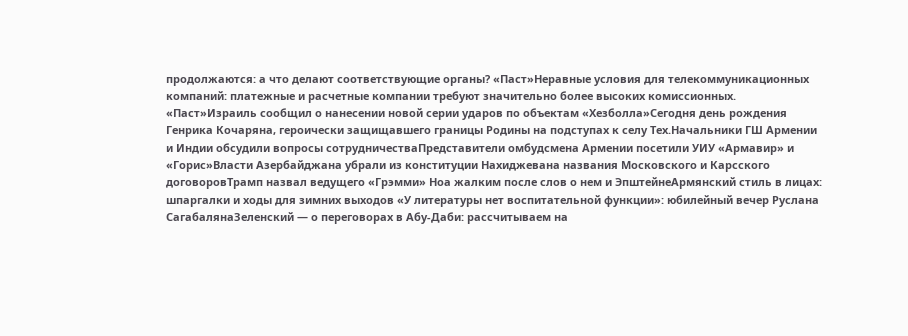продолжаются: а что делают соответствующие органы? «Паст»Неравные условия для телекоммуникационных компаний: платежные и расчетные компании требуют значительно более высоких комиссионных. «Паст»Израиль сообщил о нанесении новой серии ударов по объектам «Хезболла»Сегодня день рождения Генрика Кочаряна, героически защищавшего границы Родины на подступах к селу Тех.Начальники ГШ Армении и Индии обсудили вопросы сотрудничестваПредставители омбудсмена Армении посетили УИУ «Армавир» и «Горис»Власти Азербайджана убрали из конституции Нахиджевана названия Московского и Карсского договоровТрамп назвал ведущего «Грэмми» Ноа жалким после слов о нем и ЭпштейнеАрмянский стиль в лицах: шпаргалки и ходы для зимних выходов «У литературы нет воспитательной функции»: юбилейный вечер Руслана СагабалянаЗеленский — о переговорах в Абу-Даби: рассчитываем на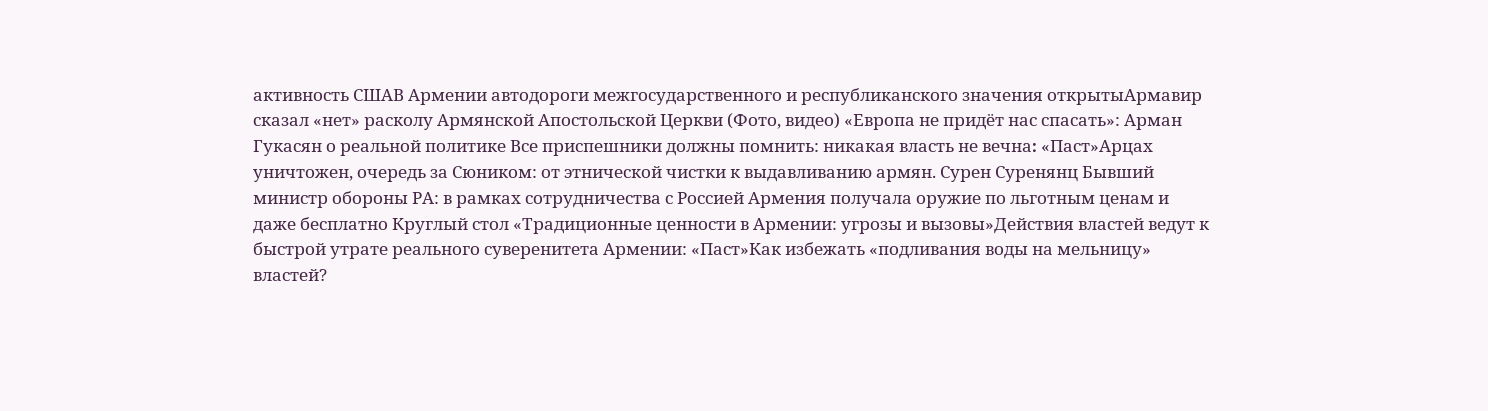активность СШАВ Армении автодороги межгосударственного и республиканского значения открытыАрмавир сказал «нет» расколу Армянской Апостольской Церкви (Фото, видео) «Европа не придёт нас спасать»: Арман Гукасян о реальной политике Все приспешники должны помнить: никакая власть не вечна։ «Паст»Арцах уничтожен, очередь за Сюником: от этнической чистки к выдавливанию армян. Сурен Суренянц Бывший министр обороны РА: в рамках сотрудничества с Россией Армения получала оружие по льготным ценам и даже бесплатно Круглый стол «Традиционные ценности в Армении: угрозы и вызовы»Действия властей ведут к быстрой утрате реального суверенитета Армении: «Паст»Как избежать «подливания воды на мельницу» властей?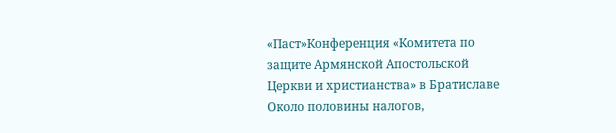«Паст»Конференция «Комитета по защите Армянской Апостольской Церкви и христианства» в Братиславе Около половины налогов,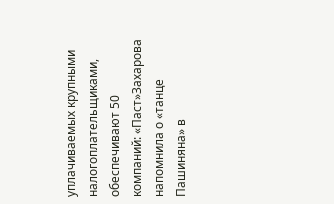уплачиваемых крупными налогоплательщиками, обеспечивают 50 компаний: «Паст»Захарова напомнила о «танце Пашиняна» в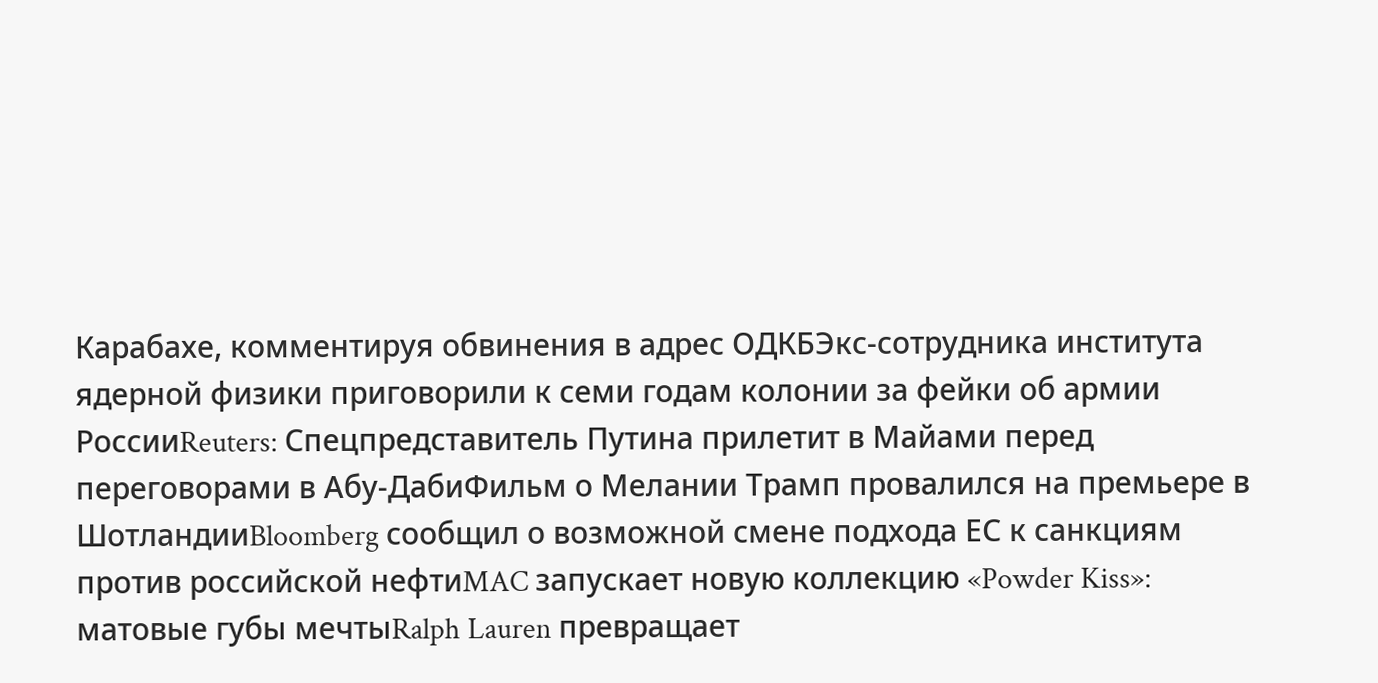Карабахе, комментируя обвинения в адрес ОДКБЭкс-сотрудника института ядерной физики приговорили к семи годам колонии за фейки об армии РоссииReuters: Спецпредставитель Путина прилетит в Майами перед переговорами в Абу-ДабиФильм о Мелании Трамп провалился на премьере в ШотландииBloomberg сообщил о возможной смене подхода ЕС к санкциям против российской нефтиMAC запускает новую коллекцию «Powder Kiss»: матовые губы мечтыRalph Lauren превращает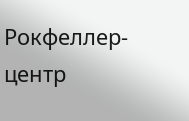Рокфеллер-центр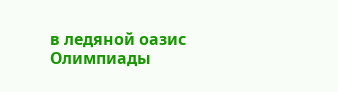в ледяной оазис Олимпиады